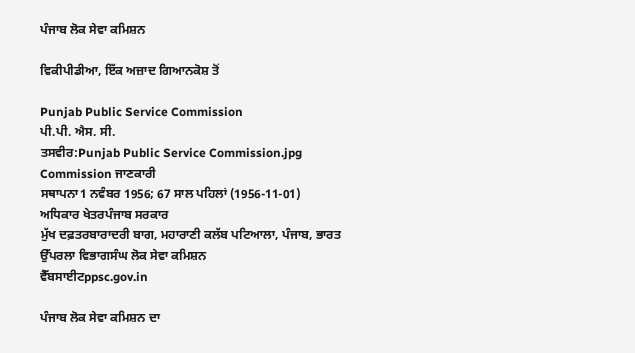ਪੰਜਾਬ ਲੋਕ ਸੇਵਾ ਕਮਿਸ਼ਨ

ਵਿਕੀਪੀਡੀਆ, ਇੱਕ ਅਜ਼ਾਦ ਗਿਆਨਕੋਸ਼ ਤੋਂ

Punjab Public Service Commission
ਪੀ.ਪੀ. ਐਸ. ਸੀ.
ਤਸਵੀਰ:Punjab Public Service Commission.jpg
Commission ਜਾਣਕਾਰੀ
ਸਥਾਪਨਾ1 ਨਵੰਬਰ 1956; 67 ਸਾਲ ਪਹਿਲਾਂ (1956-11-01)
ਅਧਿਕਾਰ ਖੇਤਰਪੰਜਾਬ ਸਰਕਾਰ
ਮੁੱਖ ਦਫ਼ਤਰਬਾਰਾਦਰੀ ਬਾਗ, ਮਹਾਰਾਣੀ ਕਲੱਬ ਪਟਿਆਲਾ, ਪੰਜਾਬ, ਭਾਰਤ
ਉੱਪਰਲਾ ਵਿਭਾਗਸੰਘ ਲੋਕ ਸੇਵਾ ਕਮਿਸ਼ਨ
ਵੈੱਬਸਾਈਟppsc.gov.in

ਪੰਜਾਬ ਲੋਕ ਸੇਵਾ ਕਮਿਸ਼ਨ ਦਾ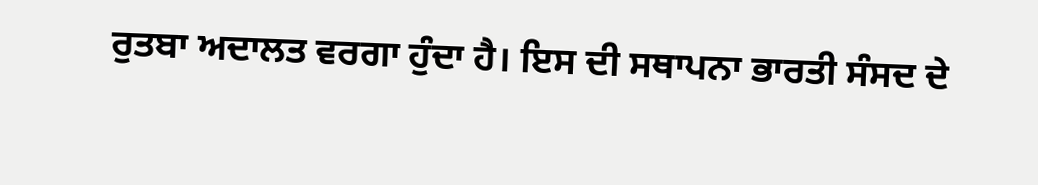ਰੁਤਬਾ ਅਦਾਲਤ ਵਰਗਾ ਹੁੰਦਾ ਹੈ। ਇਸ ਦੀ ਸਥਾਪਨਾ ਭਾਰਤੀ ਸੰਸਦ ਦੇ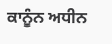ਕਾਨੂੰਨ ਅਧੀਨ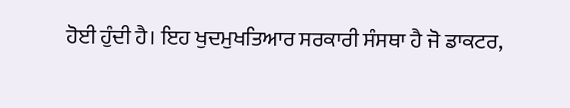ਹੋਈ ਹੁੰਦੀ ਹੈ। ਇਹ ਖੁਦਮੁਖਤਿਆਰ ਸਰਕਾਰੀ ਸੰਸਥਾ ਹੈ ਜੋ ਡਾਕਟਰ,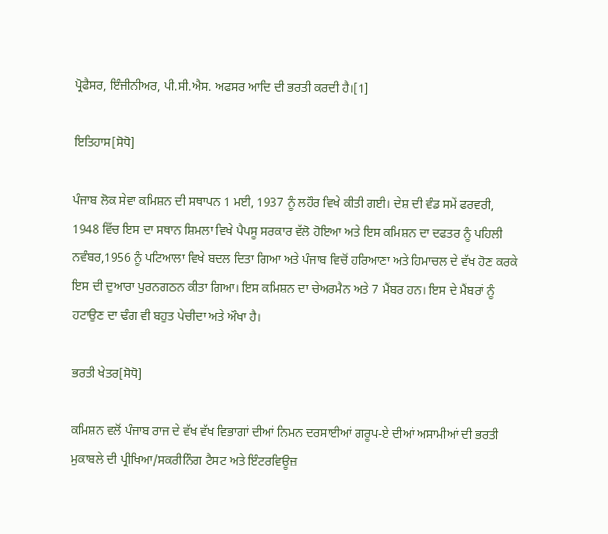ਪ੍ਰੋਫੈਸਰ, ਇੰਜੀਨੀਅਰ, ਪੀ.ਸੀ.ਐਸ. ਅਫਸਰ ਆਦਿ ਦੀ ਭਰਤੀ ਕਰਦੀ ਹੈ।[1]

ਇਤਿਹਾਸ[ਸੋਧੋ]

ਪੰਜਾਬ ਲੋਕ ਸੇਵਾ ਕਮਿਸ਼ਨ ਦੀ ਸਥਾਪਨ 1 ਮਈ, 1937 ਨੂੰ ਲਹੌਰ ਵਿਖੇ ਕੀਤੀ ਗਈ। ਦੇਸ਼ ਦੀ ਵੰਡ ਸਮੇਂ ਫਰਵਰੀ, 1948 ਵਿੱਚ ਇਸ ਦਾ ਸਥਾਨ ਸ਼ਿਮਲਾ ਵਿਖੇ ਪੈਪਸੂ ਸਰਕਾਰ ਵੱਲੋ ਹੋਇਆ ਅਤੇ ਇਸ ਕਮਿਸ਼ਨ ਦਾ ਦਫਤਰ ਨੂੰ ਪਹਿਲੀ ਨਵੰਬਰ,1956 ਨੂੰ ਪਟਿਆਲਾ ਵਿਖੇ ਬਦਲ ਦਿਤਾ ਗਿਆ ਅਤੇ ਪੰਜਾਬ ਵਿਚੋਂ ਹਰਿਆਣਾ ਅਤੇ ਹਿਮਾਚਲ ਦੇ ਵੱਖ ਹੋਣ ਕਰਕੇ ਇਸ ਦੀ ਦੁਆਰਾ ਪੁਰਨਗਠਨ ਕੀਤਾ ਗਿਆ। ਇਸ ਕਮਿਸ਼ਨ ਦਾ ਚੇਅਰਮੈਨ ਅਤੇ 7 ਮੈਂਬਰ ਹਨ। ਇਸ ਦੇ ਮੈਂਬਰਾਂ ਨੂੰ ਹਟਾਉਣ ਦਾ ਢੰਗ ਵੀ ਬਹੁਤ ਪੇਚੀਦਾ ਅਤੇ ਔਖਾ ਹੈ।

ਭਰਤੀ ਖੇਤਰ[ਸੋਧੋ]

ਕਮਿਸ਼ਨ ਵਲੋਂ ਪੰਜਾਬ ਰਾਜ ਦੇ ਵੱਖ ਵੱਖ ਵਿਭਾਗਾਂ ਦੀਆਂ ਨਿਮਨ ਦਰਸਾਈਆਂ ਗਰੂਪ-ਏ ਦੀਆਂ ਅਸਾਮੀਆਂ ਦੀ ਭਰਤੀ ਮੁਕਾਬਲੇ ਦੀ ਪ੍ਰੀਖਿਆ/ਸਕਰੀਨਿੰਗ ਟੈਸਟ ਅਤੇ ਇੰਟਰਵਿਊਜ਼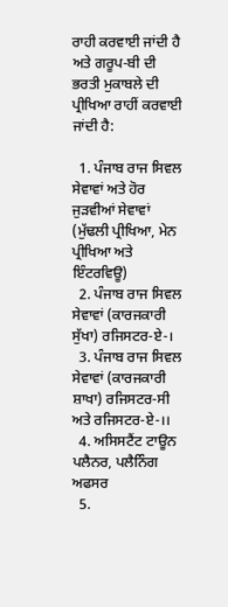ਰਾਹੀ ਕਰਵਾਈ ਜਾਂਦੀ ਹੈ ਅਤੇ ਗਰੂਪ-ਬੀ ਦੀ ਭਰਤੀ ਮੁਕਾਬਲੇ ਦੀ ਪ੍ਰੀਖਿਆ ਰਾਹੀਂ ਕਰਵਾਈ ਜਾਂਦੀ ਹੈ:

  1. ਪੰਜਾਬ ਰਾਜ ਸਿਵਲ ਸੇਵਾਵਾਂ ਅਤੇ ਹੋਰ ਜੁੜਵੀਆਂ ਸੇਵਾਵਾਂ (ਮੁੱਢਲੀ ਪ੍ਰੀਖਿਆ, ਮੇਨ ਪ੍ਰੀਖਿਆ ਅਤੇ ਇੰਟਰਵਿਊ)
  2. ਪੰਜਾਬ ਰਾਜ ਸਿਵਲ ਸੇਵਾਵਾਂ (ਕਾਰਜਕਾਰੀ ਸੁੱਖਾ) ਰਜਿਸਟਰ-ਏ-।
  3. ਪੰਜਾਬ ਰਾਜ ਸਿਵਲ ਸੇਵਾਵਾਂ (ਕਾਰਜਕਾਰੀ ਸ਼ਾਖਾ) ਰਜਿਸਟਰ-ਸੀ ਅਤੇ ਰਜਿਸਟਰ-ਏ-।।
  4. ਅਸਿਸਟੈਂਟ ਟਾਊਨ ਪਲੈਨਰ, ਪਲੈਨਿੰਗ ਅਫਸਰ
  5.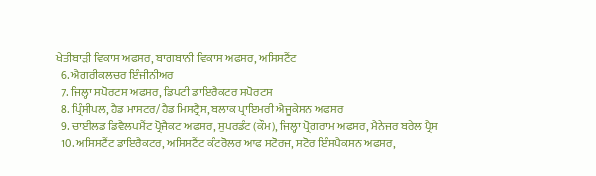ਖੇਤੀਬਾੜੀ ਵਿਕਾਸ ਅਫਸਰ, ਬਾਗਬਾਨੀ ਵਿਕਾਸ ਅਫਸਰ, ਅਸਿਸਟੈਂਟ
  6. ਐਗਰੀਕਲਚਰ ਇੰਜੀਨੀਅਰ
  7. ਜਿਲ੍ਹਾ ਸਪੋਰਟਸ ਅਫਸਰ, ਡਿਪਟੀ ਡਾਇਰੈਕਟਰ ਸਪੋਰਟਸ
  8. ਪ੍ਰਿੰਸੀਪਲ, ਹੈਡ ਮਾਸਟਰ/ਹੈਡ ਮਿਸਟ੍ਰੈਸ, ਬਲਾਕ ਪ੍ਰਾਇਮਰੀ ਐਜੂਕੇਸਨ ਅਫਸਰ
  9. ਚਾਈਲਡ ਡਿਵੈਲਪਮੈਂਟ ਪ੍ਰੋਜੈਕਟ ਅਫਸਰ, ਸੁਪਰਡੰਟ (ਕੌਮ), ਜਿਲ੍ਹਾ ਪ੍ਰੋਗਰਾਮ ਅਫਸਰ, ਮੈਨੇਜਰ ਬਰੇਲ ਪ੍ਰੈਸ
  10. ਅਸਿਸਟੈਂਟ ਡਾਇਰੈਕਟਰ, ਅਸਿਸਟੈਂਟ ਕੰਟਰੋਲਰ ਆਫ ਸਟੋਰਜ, ਸਟੋਰ ਇੰਸਪੈਕਸਨ ਅਫਸਰ,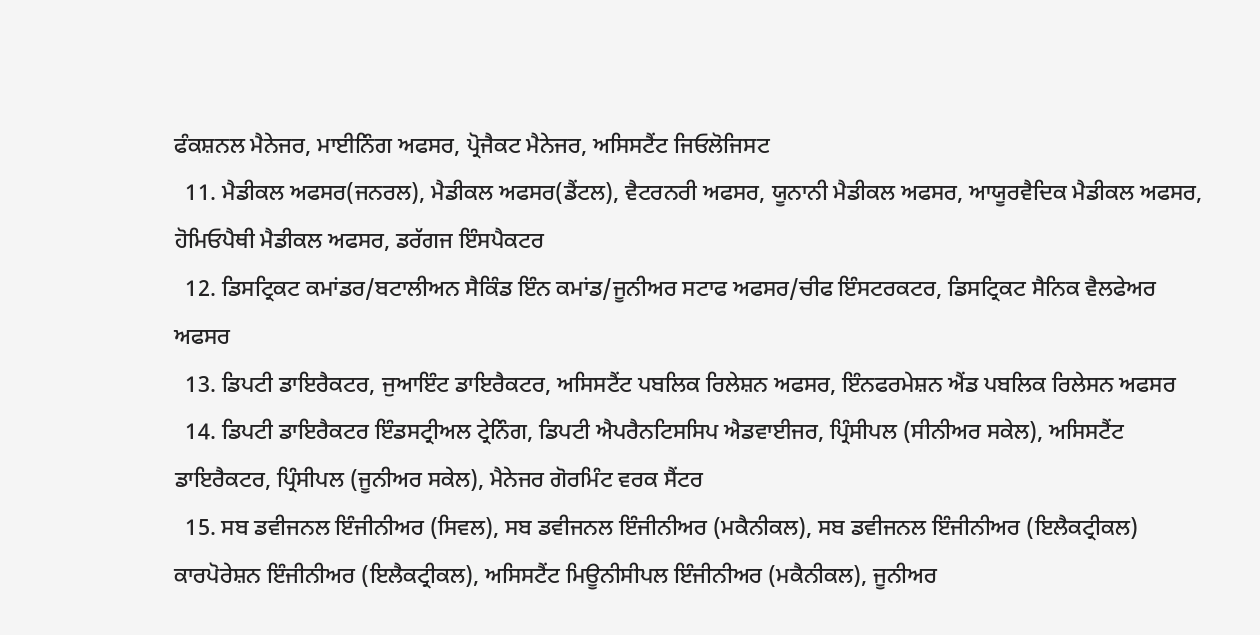ਫੰਕਸ਼ਨਲ ਮੈਨੇਜਰ, ਮਾਈਨਿੰਗ ਅਫਸਰ, ਪ੍ਰੋਜੈਕਟ ਮੈਨੇਜਰ, ਅਸਿਸਟੈਂਟ ਜਿਓਲੋਜਿਸਟ
  11. ਮੈਡੀਕਲ ਅਫਸਰ(ਜਨਰਲ), ਮੈਡੀਕਲ ਅਫਸਰ(ਡੈਂਟਲ), ਵੈਟਰਨਰੀ ਅਫਸਰ, ਯੂਨਾਨੀ ਮੈਡੀਕਲ ਅਫਸਰ, ਆਯੂਰਵੈਦਿਕ ਮੈਡੀਕਲ ਅਫਸਰ, ਹੋਮਿਓਪੈਥੀ ਮੈਡੀਕਲ ਅਫਸਰ, ਡਰੱਗਜ ਇੰਸਪੈਕਟਰ
  12. ਡਿਸਟ੍ਰਿਕਟ ਕਮਾਂਡਰ/ਬਟਾਲੀਅਨ ਸੈਕਿੰਡ ਇੰਨ ਕਮਾਂਡ/ਜੂਨੀਅਰ ਸਟਾਫ ਅਫਸਰ/ਚੀਫ ਇੰਸਟਰਕਟਰ, ਡਿਸਟ੍ਰਿਕਟ ਸੈਨਿਕ ਵੈਲਫੇਅਰ ਅਫਸਰ
  13. ਡਿਪਟੀ ਡਾਇਰੈਕਟਰ, ਜੁਆਇੰਟ ਡਾਇਰੈਕਟਰ, ਅਸਿਸਟੈਂਟ ਪਬਲਿਕ ਰਿਲੇਸ਼ਨ ਅਫਸਰ, ਇੰਨਫਰਮੇਸ਼ਨ ਐਂਡ ਪਬਲਿਕ ਰਿਲੇਸਨ ਅਫਸਰ
  14. ਡਿਪਟੀ ਡਾਇਰੈਕਟਰ ਇੰਡਸਟ੍ਰੀਅਲ ਟ੍ਰੇਨਿੰਗ, ਡਿਪਟੀ ਐਪਰੈਨਟਿਸਸਿਪ ਐਡਵਾਈਜਰ, ਪ੍ਰਿੰਸੀਪਲ (ਸੀਨੀਅਰ ਸਕੇਲ), ਅਸਿਸਟੈਂਟ ਡਾਇਰੈਕਟਰ, ਪ੍ਰਿੰਸੀਪਲ (ਜੂਨੀਅਰ ਸਕੇਲ), ਮੈਨੇਜਰ ਗੋਰਮਿੰਟ ਵਰਕ ਸੈਂਟਰ
  15. ਸਬ ਡਵੀਜਨਲ ਇੰਜੀਨੀਅਰ (ਸਿਵਲ), ਸਬ ਡਵੀਜਨਲ ਇੰਜੀਨੀਅਰ (ਮਕੈਨੀਕਲ), ਸਬ ਡਵੀਜਨਲ ਇੰਜੀਨੀਅਰ (ਇਲੈਕਟ੍ਰੀਕਲ) ਕਾਰਪੋਰੇਸ਼ਨ ਇੰਜੀਨੀਅਰ (ਇਲੈਕਟ੍ਰੀਕਲ), ਅਸਿਸਟੈਂਟ ਮਿਊਨੀਸੀਪਲ ਇੰਜੀਨੀਅਰ (ਮਕੈਨੀਕਲ), ਜੂਨੀਅਰ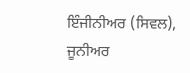ਇੰਜੀਨੀਅਰ (ਸਿਵਲ), ਜੂਨੀਅਰ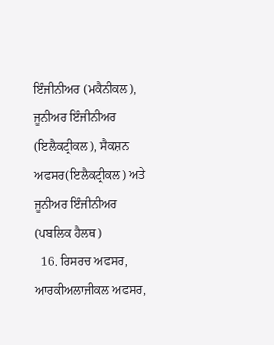ਇੰਜੀਨੀਅਰ (ਮਕੈਨੀਕਲ), ਜੂਨੀਅਰ ਇੰਜੀਨੀਅਰ (ਇਲੈਕਟ੍ਰੀਕਲ), ਸੈਕਸ਼ਨ ਅਫਸਰ(ਇਲੈਕਟ੍ਰੀਕਲ) ਅਤੇ ਜੂਨੀਅਰ ਇੰਜੀਨੀਅਰ (ਪਬਲਿਕ ਹੈਲਥ)
  16. ਰਿਸਰਚ ਅਫਸਰ, ਆਰਕੀਅਲਾਜੀਕਲ ਅਫਸਰ,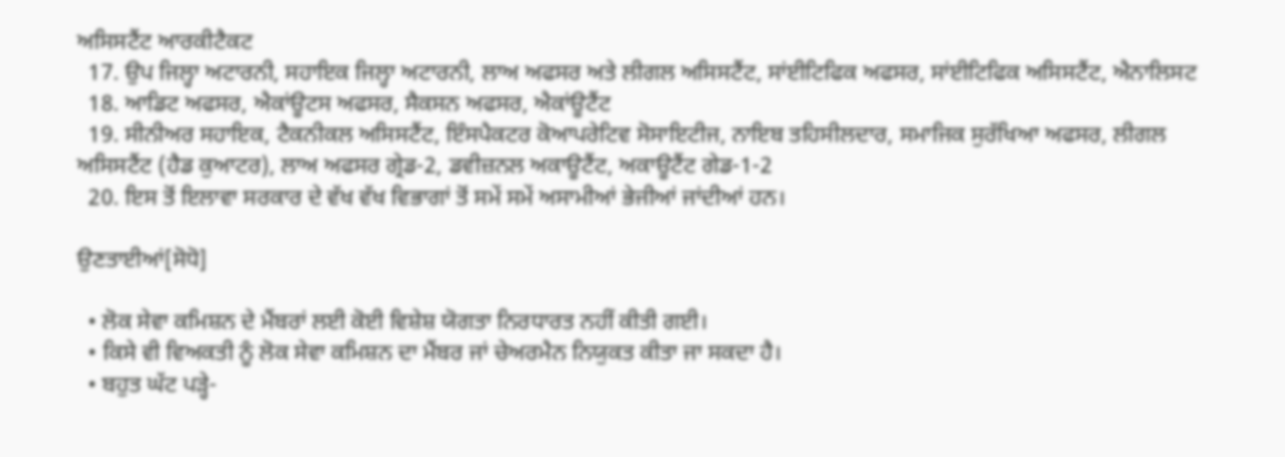ਅਸਿਸਟੈਂਟ ਆਰਕੀਟੈਕਟ
  17. ਉਪ ਜਿਲ੍ਹਾ ਅਟਾਰਨੀ, ਸਹਾਇਕ ਜਿਲ੍ਹਾ ਅਟਾਰਨੀ, ਲਾਅ ਅਫਸਰ ਅਤੇ ਲੀਗਲ ਅਸਿਸਟੈਂਟ, ਸਾਂਈਟਿਫਿਕ ਅਫਸਰ, ਸਾਂਈਟਿਫਿਕ ਅਸਿਸਟੈਂਟ, ਐਨਾਲਿਸਟ
  18. ਆਡਿਟ ਅਫਸਰ, ਐਕਾਂਊਟਸ ਅਫਸਰ, ਸੈਕਸਨ ਅਫਸਰ, ਐਕਾਂਊਟੈਂਟ
  19. ਸੀਨੀਅਰ ਸਹਾਇਕ, ਟੈਕਨੀਕਲ ਅਸਿਸਟੈਂਟ, ਇੰਸਪੈਕਟਰ ਕੋਆਪਰੇਟਿਵ ਸੋਸਾਇਟੀਜ, ਨਾਇਬ ਤਹਿਸੀਲਦਾਰ, ਸਮਾਜਿਕ ਸੁਰੱਖਿਆ ਅਫਸਰ, ਲੀਗਲ ਅਸਿਸਟੈਂਟ (ਹੈਡ ਕੁਆਟਰ), ਲਾਅ ਅਫਸਰ ਗ੍ਰੇਡ-2, ਡਵੀਜ਼ਨਲ ਅਕਾਊਟੈਂਟ, ਅਕਾਊਟੈਂਟ ਗੇਡ-1-2
  20. ਇਸ ਤੋਂ ਇਲਾਵਾ ਸਰਕਾਰ ਦੇ ਵੱਖ ਵੱਖ ਵਿਭਾਗਾਂ ਤੋਂ ਸਮੇਂ ਸਮੇਂ ਅਸਾਮੀਆਂ ਭੇਜੀਆਂ ਜਾਂਦੀਆਂ ਹਨ।

ਉਣਤਾਈਆਂ[ਸੋਧੋ]

  • ਲੋਕ ਸੇਵਾ ਕਮਿਸ਼ਨ ਦੇ ਮੈਂਬਰਾਂ ਲਈ ਕੋਈ ਵਿਸ਼ੇਸ਼ ਯੋਗਤਾ ਨਿਰਧਾਰਤ ਨਹੀਂ ਕੀਤੀ ਗਈ।
  • ਕਿਸੇ ਵੀ ਵਿਅਕਤੀ ਨੂੰ ਲੋਕ ਸੇਵਾ ਕਮਿਸ਼ਨ ਦਾ ਮੈਂਬਰ ਜਾਂ ਚੇਅਰਮੈਨ ਨਿਯੁਕਤ ਕੀਤਾ ਜਾ ਸਕਦਾ ਹੈ।
  • ਬਹੁਤ ਘੱਟ ਪੜ੍ਹੇ-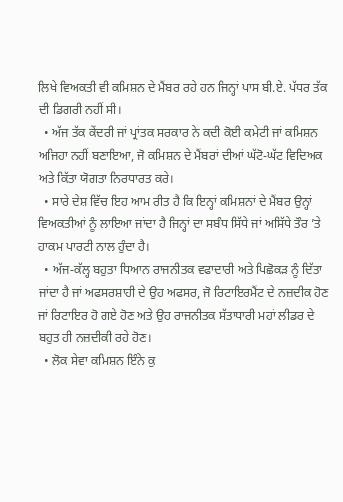ਲਿਖੇ ਵਿਅਕਤੀ ਵੀ ਕਮਿਸ਼ਨ ਦੇ ਮੈਂਬਰ ਰਹੇ ਹਨ ਜਿਨ੍ਹਾਂ ਪਾਸ ਬੀ.ਏ. ਪੱਧਰ ਤੱਕ ਦੀ ਡਿਗਰੀ ਨਹੀਂ ਸੀ।
  • ਅੱਜ ਤੱਕ ਕੇਂਦਰੀ ਜਾਂ ਪ੍ਰਾਂਤਕ ਸਰਕਾਰ ਨੇ ਕਦੀ ਕੋਈ ਕਮੇਟੀ ਜਾਂ ਕਮਿਸ਼ਨ ਅਜਿਹਾ ਨਹੀਂ ਬਣਾਇਆ, ਜੋ ਕਮਿਸ਼ਨ ਦੇ ਮੈਂਬਰਾਂ ਦੀਆਂ ਘੱਟੋ-ਘੱਟ ਵਿਦਿਅਕ ਅਤੇ ਕਿੱਤਾ ਯੋਗਤਾ ਨਿਰਧਾਰਤ ਕਰੇ।
  • ਸਾਰੇ ਦੇਸ਼ ਵਿੱਚ ਇਹ ਆਮ ਰੀਤ ਹੈ ਕਿ ਇਨ੍ਹਾਂ ਕਮਿਸ਼ਨਾਂ ਦੇ ਮੈਂਬਰ ਉਨ੍ਹਾਂ ਵਿਅਕਤੀਆਂ ਨੂੰ ਲਾਇਆ ਜਾਂਦਾ ਹੈ ਜਿਨ੍ਹਾਂ ਦਾ ਸਬੰਧ ਸਿੱਧੇ ਜਾਂ ਅਸਿੱਧੇ ਤੌਰ ’ਤੇ ਹਾਕਮ ਪਾਰਟੀ ਨਾਲ ਹੁੰਦਾ ਹੈ।
  • ਅੱਜ-ਕੱਲ੍ਹ ਬਹੁਤਾ ਧਿਆਨ ਰਾਜਨੀਤਕ ਵਫਾਦਾਰੀ ਅਤੇ ਪਿਛੋਕੜ ਨੂੰ ਦਿੱਤਾ ਜਾਂਦਾ ਹੈ ਜਾਂ ਅਫਸਰਸ਼ਾਹੀ ਦੇ ਉਹ ਅਫਸਰ, ਜੋ ਰਿਟਾਇਰਮੈਂਟ ਦੇ ਨਜ਼ਦੀਕ ਹੋਣ ਜਾਂ ਰਿਟਾਇਰ ਹੋ ਗਏ ਹੋਣ ਅਤੇ ਉਹ ਰਾਜਨੀਤਕ ਸੱਤਾਧਾਰੀ ਮਹਾਂ ਲੀਡਰ ਦੇ ਬਹੁਤ ਹੀ ਨਜ਼ਦੀਕੀ ਰਹੇ ਹੋਣ।
  • ਲੋਕ ਸੇਵਾ ਕਮਿਸ਼ਨ ਇੰਨੇ ਕੁ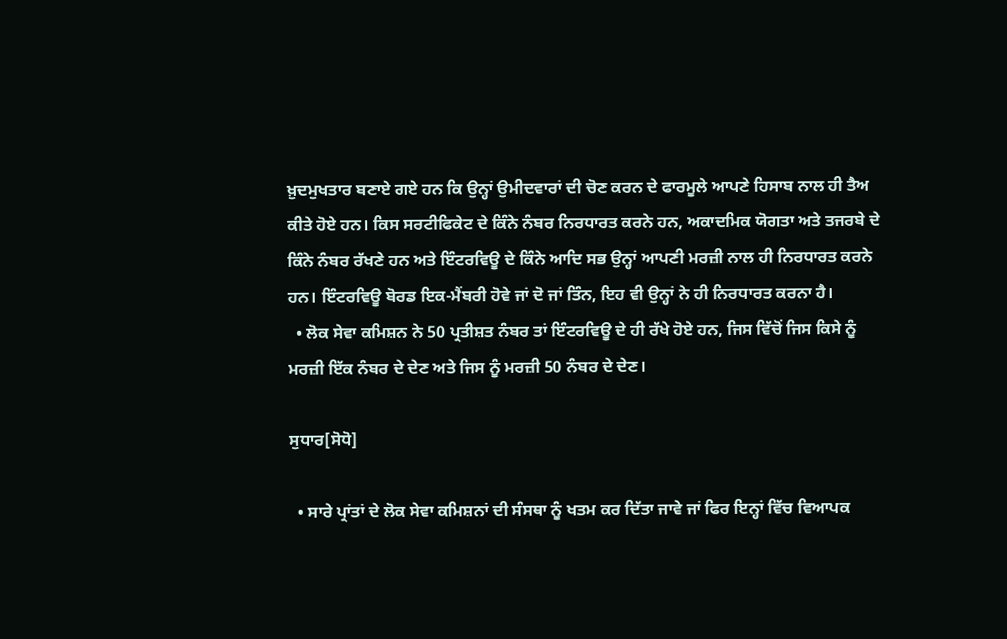ਖ਼ੁਦਮੁਖਤਾਰ ਬਣਾਏ ਗਏ ਹਨ ਕਿ ਉਨ੍ਹਾਂ ਉਮੀਦਵਾਰਾਂ ਦੀ ਚੋਣ ਕਰਨ ਦੇ ਫਾਰਮੂਲੇ ਆਪਣੇ ਹਿਸਾਬ ਨਾਲ ਹੀ ਤੈਅ ਕੀਤੇ ਹੋਏ ਹਨ। ਕਿਸ ਸਰਟੀਫਿਕੇਟ ਦੇ ਕਿੰਨੇ ਨੰਬਰ ਨਿਰਧਾਰਤ ਕਰਨੇ ਹਨ, ਅਕਾਦਮਿਕ ਯੋਗਤਾ ਅਤੇ ਤਜਰਬੇ ਦੇ ਕਿੰਨੇ ਨੰਬਰ ਰੱਖਣੇ ਹਨ ਅਤੇ ਇੰਟਰਵਿਊ ਦੇ ਕਿੰਨੇ ਆਦਿ ਸਭ ਉਨ੍ਹਾਂ ਆਪਣੀ ਮਰਜ਼ੀ ਨਾਲ ਹੀ ਨਿਰਧਾਰਤ ਕਰਨੇ ਹਨ। ਇੰਟਰਵਿਊ ਬੋਰਡ ਇਕ-ਮੈਂਬਰੀ ਹੋਵੇ ਜਾਂ ਦੋ ਜਾਂ ਤਿੰਨ, ਇਹ ਵੀ ਉਨ੍ਹਾਂ ਨੇ ਹੀ ਨਿਰਧਾਰਤ ਕਰਨਾ ਹੈ।
  • ਲੋਕ ਸੇਵਾ ਕਮਿਸ਼ਨ ਨੇ 50 ਪ੍ਰਤੀਸ਼ਤ ਨੰਬਰ ਤਾਂ ਇੰਟਰਵਿਊ ਦੇ ਹੀ ਰੱਖੇ ਹੋਏ ਹਨ, ਜਿਸ ਵਿੱਚੋਂ ਜਿਸ ਕਿਸੇ ਨੂੰ ਮਰਜ਼ੀ ਇੱਕ ਨੰਬਰ ਦੇ ਦੇਣ ਅਤੇ ਜਿਸ ਨੂੰ ਮਰਜ਼ੀ 50 ਨੰਬਰ ਦੇ ਦੇਣ।

ਸੁਧਾਰ[ਸੋਧੋ]

  • ਸਾਰੇ ਪ੍ਰਾਂਤਾਂ ਦੇ ਲੋਕ ਸੇਵਾ ਕਮਿਸ਼ਨਾਂ ਦੀ ਸੰਸਥਾ ਨੂੰ ਖਤਮ ਕਰ ਦਿੱਤਾ ਜਾਵੇ ਜਾਂ ਫਿਰ ਇਨ੍ਹਾਂ ਵਿੱਚ ਵਿਆਪਕ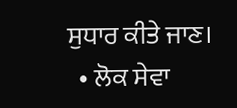ਸੁਧਾਰ ਕੀਤੇ ਜਾਣ।
  • ਲੋਕ ਸੇਵਾ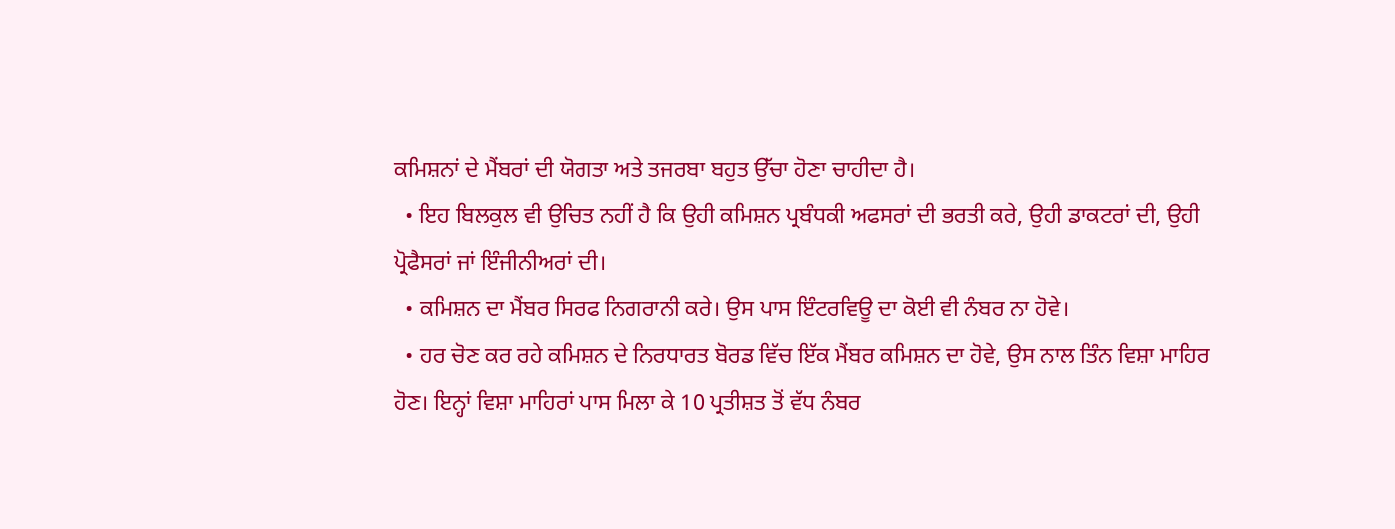ਕਮਿਸ਼ਨਾਂ ਦੇ ਮੈਂਬਰਾਂ ਦੀ ਯੋਗਤਾ ਅਤੇ ਤਜਰਬਾ ਬਹੁਤ ਉੱਚਾ ਹੋਣਾ ਚਾਹੀਦਾ ਹੈ।
  • ਇਹ ਬਿਲਕੁਲ ਵੀ ਉਚਿਤ ਨਹੀਂ ਹੈ ਕਿ ਉਹੀ ਕਮਿਸ਼ਨ ਪ੍ਰਬੰਧਕੀ ਅਫਸਰਾਂ ਦੀ ਭਰਤੀ ਕਰੇ, ਉਹੀ ਡਾਕਟਰਾਂ ਦੀ, ਉਹੀ ਪ੍ਰੋਫੈਸਰਾਂ ਜਾਂ ਇੰਜੀਨੀਅਰਾਂ ਦੀ।
  • ਕਮਿਸ਼ਨ ਦਾ ਮੈਂਬਰ ਸਿਰਫ ਨਿਗਰਾਨੀ ਕਰੇ। ਉਸ ਪਾਸ ਇੰਟਰਵਿਊ ਦਾ ਕੋਈ ਵੀ ਨੰਬਰ ਨਾ ਹੋਵੇ।
  • ਹਰ ਚੋਣ ਕਰ ਰਹੇ ਕਮਿਸ਼ਨ ਦੇ ਨਿਰਧਾਰਤ ਬੋਰਡ ਵਿੱਚ ਇੱਕ ਮੈਂਬਰ ਕਮਿਸ਼ਨ ਦਾ ਹੋਵੇ, ਉਸ ਨਾਲ ਤਿੰਨ ਵਿਸ਼ਾ ਮਾਹਿਰ ਹੋਣ। ਇਨ੍ਹਾਂ ਵਿਸ਼ਾ ਮਾਹਿਰਾਂ ਪਾਸ ਮਿਲਾ ਕੇ 10 ਪ੍ਰਤੀਸ਼ਤ ਤੋਂ ਵੱਧ ਨੰਬਰ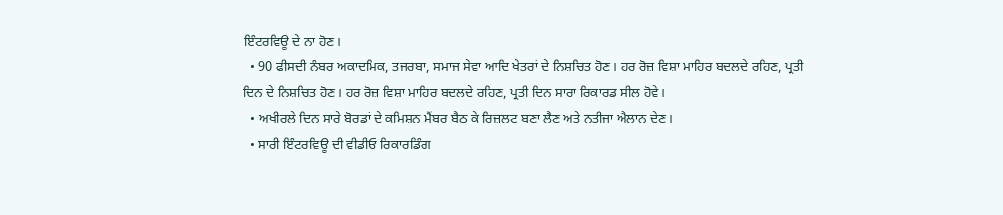ਇੰਟਰਵਿਊ ਦੇ ਨਾ ਹੋਣ।
  • 90 ਫੀਸਦੀ ਨੰਬਰ ਅਕਾਦਮਿਕ, ਤਜਰਬਾ, ਸਮਾਜ ਸੇਵਾ ਆਦਿ ਖੇਤਰਾਂ ਦੇ ਨਿਸ਼ਚਿਤ ਹੋਣ। ਹਰ ਰੋਜ਼ ਵਿਸ਼ਾ ਮਾਹਿਰ ਬਦਲਦੇ ਰਹਿਣ, ਪ੍ਰਤੀ ਦਿਨ ਦੇ ਨਿਸ਼ਚਿਤ ਹੋਣ। ਹਰ ਰੋਜ਼ ਵਿਸ਼ਾ ਮਾਹਿਰ ਬਦਲਦੇ ਰਹਿਣ, ਪ੍ਰਤੀ ਦਿਨ ਸਾਰਾ ਰਿਕਾਰਡ ਸੀਲ ਹੋਵੇ।
  • ਅਖੀਰਲੇ ਦਿਨ ਸਾਰੇ ਬੋਰਡਾਂ ਦੇ ਕਮਿਸ਼ਨ ਮੈਂਬਰ ਬੈਠ ਕੇ ਰਿਜ਼ਲਟ ਬਣਾ ਲੈਣ ਅਤੇ ਨਤੀਜਾ ਐਲਾਨ ਦੇਣ।
  • ਸਾਰੀ ਇੰਟਰਵਿਊ ਦੀ ਵੀਡੀਓ ਰਿਕਾਰਡਿੰਗ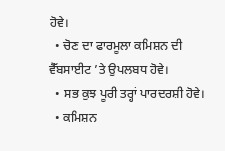ਹੋਵੇ।
  • ਚੋਣ ਦਾ ਫਾਰਮੂਲਾ ਕਮਿਸ਼ਨ ਦੀ ਵੈੱਬਸਾਈਟ ’ਤੇ ਉਪਲਬਧ ਹੋਵੇ।
  • ਸਭ ਕੁਝ ਪੂਰੀ ਤਰ੍ਹਾਂ ਪਾਰਦਰਸ਼ੀ ਹੋਵੇ।
  • ਕਮਿਸ਼ਨ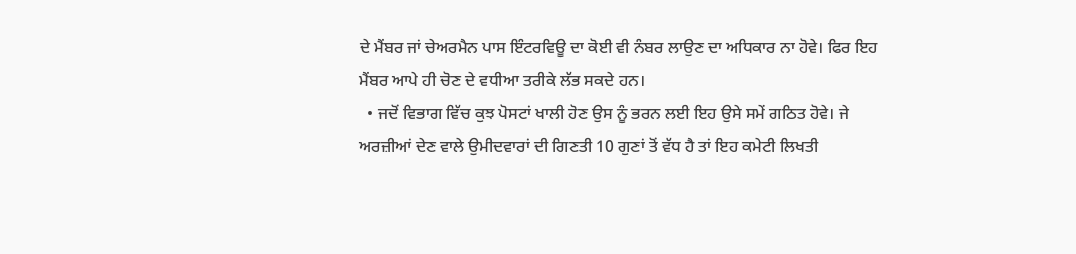ਦੇ ਮੈਂਬਰ ਜਾਂ ਚੇਅਰਮੈਨ ਪਾਸ ਇੰਟਰਵਿਊ ਦਾ ਕੋਈ ਵੀ ਨੰਬਰ ਲਾਉਣ ਦਾ ਅਧਿਕਾਰ ਨਾ ਹੋਵੇ। ਫਿਰ ਇਹ ਮੈਂਬਰ ਆਪੇ ਹੀ ਚੋਣ ਦੇ ਵਧੀਆ ਤਰੀਕੇ ਲੱਭ ਸਕਦੇ ਹਨ।
  • ਜਦੋਂ ਵਿਭਾਗ ਵਿੱਚ ਕੁਝ ਪੋਸਟਾਂ ਖਾਲੀ ਹੋਣ ਉਸ ਨੂੰ ਭਰਨ ਲਈ ਇਹ ਉਸੇ ਸਮੇਂ ਗਠਿਤ ਹੋਵੇ। ਜੇ ਅਰਜ਼ੀਆਂ ਦੇਣ ਵਾਲੇ ਉਮੀਦਵਾਰਾਂ ਦੀ ਗਿਣਤੀ 10 ਗੁਣਾਂ ਤੋਂ ਵੱਧ ਹੈ ਤਾਂ ਇਹ ਕਮੇਟੀ ਲਿਖਤੀ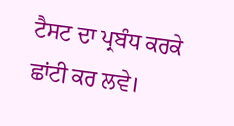ਟੈਸਟ ਦਾ ਪ੍ਰਬੰਧ ਕਰਕੇ ਛਾਂਟੀ ਕਰ ਲਵੇ।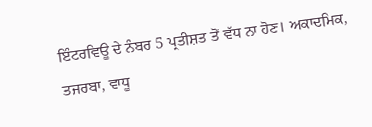ਇੰਟਰਵਿਊ ਦੇ ਨੰਬਰ 5 ਪ੍ਰਤੀਸ਼ਤ ਤੋਂ ਵੱਧ ਨਾ ਹੋਣ। ਅਕਾਦਮਿਕ, ਤਜਰਬਾ, ਵਾਧੂ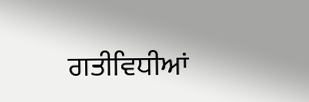ਗਤੀਵਿਧੀਆਂ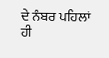ਦੇ ਨੰਬਰ ਪਹਿਲਾਂ ਹੀ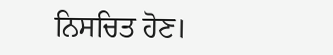ਨਿਸਚਿਤ ਹੋਣ।